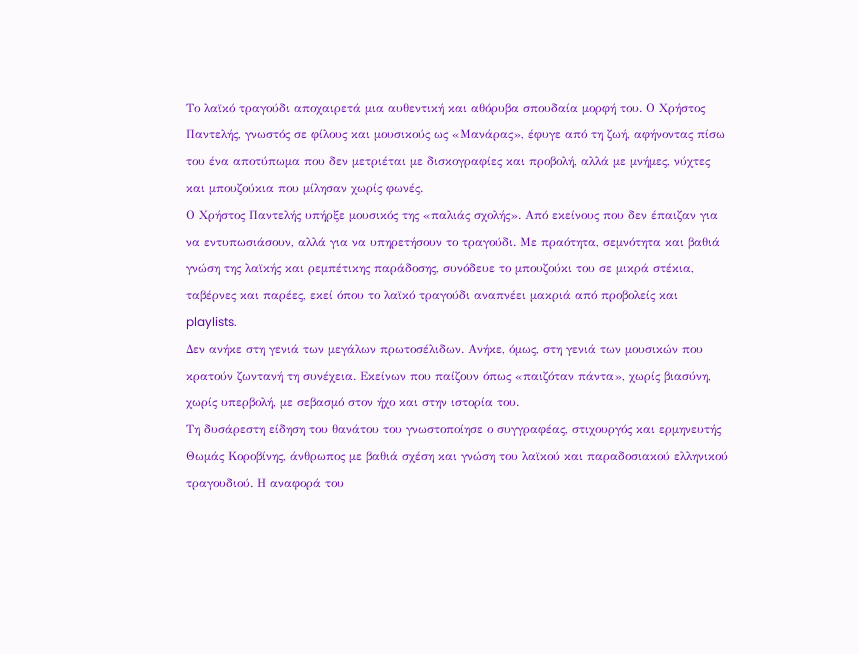Το λαϊκό τραγούδι αποχαιρετά μια αυθεντική και αθόρυβα σπουδαία μορφή του. Ο Χρήστος Παντελής, γνωστός σε φίλους και μουσικούς ως «Μανάρας», έφυγε από τη ζωή, αφήνοντας πίσω του ένα αποτύπωμα που δεν μετριέται με δισκογραφίες και προβολή, αλλά με μνήμες, νύχτες και μπουζούκια που μίλησαν χωρίς φωνές.
Ο Χρήστος Παντελής υπήρξε μουσικός της «παλιάς σχολής». Από εκείνους που δεν έπαιζαν για να εντυπωσιάσουν, αλλά για να υπηρετήσουν το τραγούδι. Με πραότητα, σεμνότητα και βαθιά γνώση της λαϊκής και ρεμπέτικης παράδοσης, συνόδευε το μπουζούκι του σε μικρά στέκια, ταβέρνες και παρέες, εκεί όπου το λαϊκό τραγούδι αναπνέει μακριά από προβολείς και playlists.
Δεν ανήκε στη γενιά των μεγάλων πρωτοσέλιδων. Ανήκε, όμως, στη γενιά των μουσικών που κρατούν ζωντανή τη συνέχεια. Εκείνων που παίζουν όπως «παιζόταν πάντα», χωρίς βιασύνη, χωρίς υπερβολή, με σεβασμό στον ήχο και στην ιστορία του.
Τη δυσάρεστη είδηση του θανάτου του γνωστοποίησε ο συγγραφέας, στιχουργός και ερμηνευτής Θωμάς Κοροβίνης, άνθρωπος με βαθιά σχέση και γνώση του λαϊκού και παραδοσιακού ελληνικού τραγουδιού. Η αναφορά του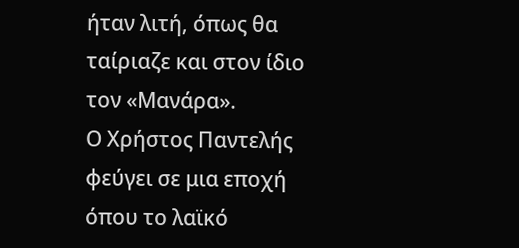ήταν λιτή, όπως θα ταίριαζε και στον ίδιο τον «Μανάρα».
Ο Χρήστος Παντελής φεύγει σε μια εποχή όπου το λαϊκό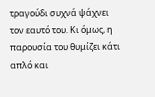τραγούδι συχνά ψάχνει τον εαυτό του. Κι όμως, η παρουσία του θυμίζει κάτι απλό και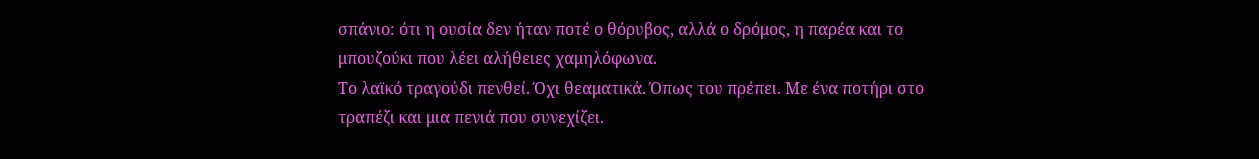σπάνιο: ότι η ουσία δεν ήταν ποτέ ο θόρυβος, αλλά ο δρόμος, η παρέα και το μπουζούκι που λέει αλήθειες χαμηλόφωνα.
Το λαϊκό τραγούδι πενθεί. Όχι θεαματικά. Όπως του πρέπει. Με ένα ποτήρι στο τραπέζι και μια πενιά που συνεχίζει.